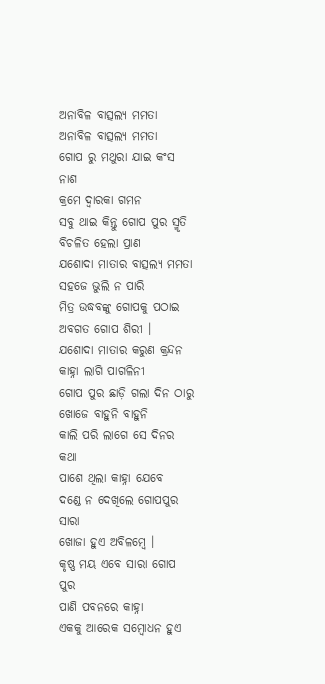ଅନାବିଳ ବାତ୍ସଲ୍ୟ ମମତା
ଅନାବିଳ ବାତ୍ସଲ୍ୟ ମମତା
ଗୋପ ରୁ ମଥୁରା ଯାଇ କଂସ ନାଶ
କ୍ରମେ ଦ୍ୱାରକା ଗମନ
ସବୁ ଥାଇ କିନ୍ତୁ ଗୋପ ପୁର ସ୍ମୃତି
ବିଚଳିତ ହେଲା ପ୍ରାଣ
ଯଶୋଦା ମାତାର ବାତ୍ସଲ୍ୟ ମମତା
ସହଜେ ଭୁଲି ନ ପାରି
ମିତ୍ର ଉଦ୍ଧବଙ୍କୁ ଗୋପକୁ ପଠାଇ
ଅବଗତ ଗୋପ ଶିରୀ ।
ଯଶୋଦା ମାତାର କରୁଣ କ୍ରନ୍ଦନ
କାହ୍ନା ଲାଗି ପାଗଳିନୀ
ଗୋପ ପୁର ଛାଡ଼ି ଗଲା ଦିନ ଠାରୁ
ଖୋଜେ ବାହୁନି ବାହୁନି
କାଲି ପରି ଲାଗେ ସେ ଦିନର କଥା
ପାଶେ ଥିଲା କାହ୍ନା ଯେବେ
ଦଣ୍ଡେ ନ ଦେଖିଲେ ଗୋପପୁର ସାରା
ଖୋଜା ହୁଏ ଅବିଳମ୍ବେ ।
କୃଷ୍ଣ ମୟ ଏବେ ସାରା ଗୋପ ପୁର
ପାଣି ପବନରେ କାହ୍ନା
ଏକକୁ ଆରେକ ସମ୍ବୋଧନ ହୁଏ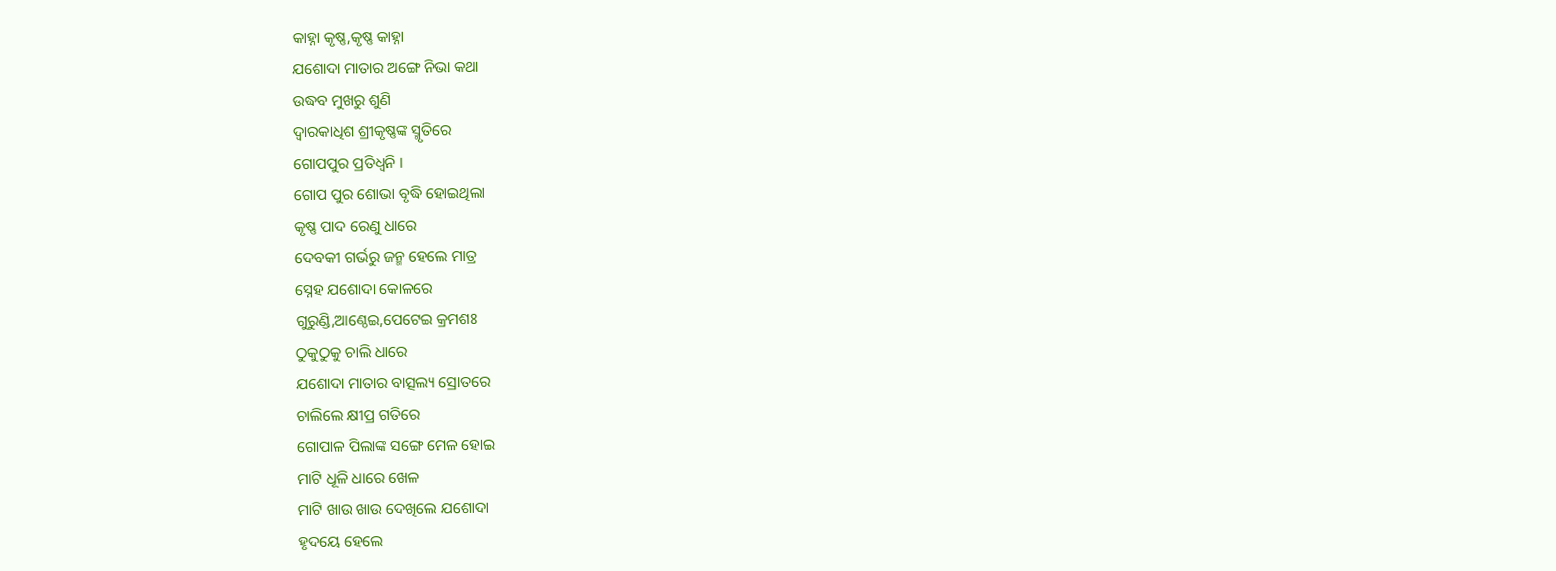କାହ୍ନା କୃଷ୍ଣ,କୃଷ୍ଣ କାହ୍ନା
ଯଶୋଦା ମାତାର ଅଙ୍ଗେ ନିଭା କଥା
ଉଦ୍ଧବ ମୁଖରୁ ଶୁଣି
ଦ୍ୱାରକାଧିଶ ଶ୍ରୀକୃଷ୍ଣଙ୍କ ସ୍ମୃତିରେ
ଗୋପପୁର ପ୍ରତିଧ୍ଵନି ।
ଗୋପ ପୁର ଶୋଭା ବୃଦ୍ଧି ହୋଇଥିଲା
କୃଷ୍ଣ ପାଦ ରେଣୁ ଧାରେ
ଦେବକୀ ଗର୍ଭରୁ ଜନ୍ମ ହେଲେ ମାତ୍ର
ସ୍ନେହ ଯଶୋଦା କୋଳରେ
ଗୁରୁଣ୍ଡି,ଆଣ୍ଠେଇ,ପେଟେଇ କ୍ରମଶଃ
ଠୁକୁଠୁକୁ ଚାଲି ଧାରେ
ଯଶୋଦା ମାତାର ବାତ୍ସଲ୍ୟ ସ୍ରୋତରେ
ଚାଲିଲେ କ୍ଷୀପ୍ର ଗତିରେ
ଗୋପାଳ ପିଲାଙ୍କ ସଙ୍ଗେ ମେଳ ହୋଇ
ମାଟି ଧୂଳି ଧାରେ ଖେଳ
ମାଟି ଖାଉ ଖାଉ ଦେଖିଲେ ଯଶୋଦା
ହୃଦୟେ ହେଲେ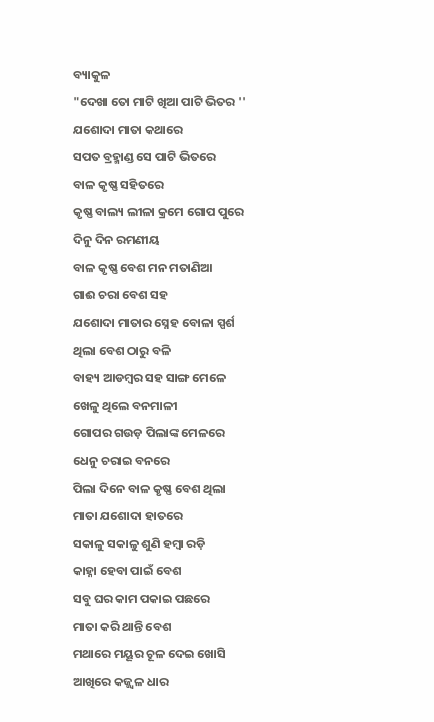ବ୍ୟାକୁଳ
"ଦେଖା ତୋ ମାଟି ଖିଆ ପାଟି ଭିତର ''
ଯଶୋଦା ମାତା କଥାରେ
ସପତ ବ୍ରହ୍ମାଣ୍ଡ ସେ ପାଟି ଭିତରେ
ବାଳ କୃଷ୍ଣ ସହିତରେ
କୃଷ୍ଣ ବାଲ୍ୟ ଲୀଳା କ୍ରମେ ଗୋପ ପୁରେ
ଦିନୁ ଦିନ ରମଣୀୟ
ବାଳ କୃଷ୍ଣ ବେଶ ମନ ମତାଣିଆ
ଗାଈ ଚରା ବେଶ ସହ
ଯଶୋଦା ମାତାର ସ୍ନେହ ବୋଳା ସ୍ପର୍ଶ
ଥିଲା ବେଶ ଠାରୁ ବଳି
ବାହ୍ୟ ଆଡମ୍ବର ସହ ସାଙ୍ଗ ମେଳେ
ଖେଳୁ ଥିଲେ ବନମାଳୀ
ଗୋପର ଗଉଡ଼ ପିଲାଙ୍କ ମେଳରେ
ଧେନୁ ଚରାଇ ବନରେ
ପିଲା ଦିନେ ବାଳ କୃଷ୍ଣ ବେଶ ଥିଲା
ମାତା ଯଶୋଦା ହାତରେ
ସକାଳୁ ସକାଳୁ ଶୁଣି ହମ୍ୱା ରଡ଼ି
କାହ୍ନା ହେବା ପାଇଁ ବେଶ
ସବୁ ଘର କାମ ପକାଇ ପଛରେ
ମାତା କରି ଥାନ୍ତି ବେଶ
ମଥାରେ ମୟୂର ଚୂଳ ଦେଇ ଖୋସି
ଆଖିରେ କଜ୍ଜ୍ଵଳ ଧାର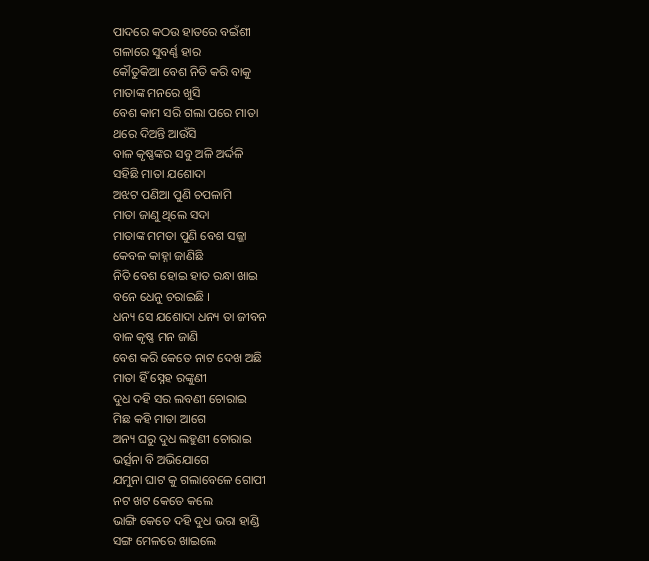ପାଦରେ କଠଉ ହାତରେ ବଇଁଶୀ
ଗଳାରେ ସୁବର୍ଣ୍ଣ ହାର
କୌତୁକିଆ ବେଶ ନିତି କରି ବାକୁ
ମାତାଙ୍କ ମନରେ ଖୁସି
ବେଶ କାମ ସରି ଗଲା ପରେ ମାତା
ଥରେ ଦିଅନ୍ତି ଆଉଁସି
ବାଳ କୃଷ୍ଣଙ୍କର ସବୁ ଅଳି ଅର୍ଦ୍ଦଳି
ସହିଛି ମାତା ଯଶୋଦା
ଅଝଟ ପଣିଆ ପୁଣି ଚପଳାମି
ମାତା ଜାଣୁ ଥିଲେ ସଦା
ମାତାଙ୍କ ମମତା ପୁଣି ବେଶ ସଜ୍ଜା
କେବଳ କାହ୍ନା ଜାଣିଛି
ନିତି ବେଶ ହୋଇ ହାତ ରନ୍ଧା ଖାଇ
ବନେ ଧେନୁ ଚରାଇଛି ।
ଧନ୍ୟ ସେ ଯଶୋଦା ଧନ୍ୟ ତା ଜୀବନ
ବାଳ କୃଷ୍ଣ ମନ ଜାଣି
ବେଶ କରି କେତେ ନାଟ ଦେଖ ଅଛି
ମାତା ହିଁ ସ୍ନେହ ରଙ୍କୁଣୀ
ଦୁଧ ଦହି ସର ଲବଣୀ ଚୋରାଇ
ମିଛ କହି ମାତା ଆଗେ
ଅନ୍ୟ ଘରୁ ଦୁଧ ଲହୁଣୀ ଚୋରାଇ
ଭର୍ତ୍ସନା ବି ଅଭିଯୋଗେ
ଯମୁନା ଘାଟ କୁ ଗଲାବେଳେ ଗୋପୀ
ନଟ ଖଟ କେତେ କଲେ
ଭାଙ୍ଗି କେତେ ଦହି ଦୁଧ ଭରା ହାଣ୍ଡି
ସଙ୍ଗ ମେଳରେ ଖାଇଲେ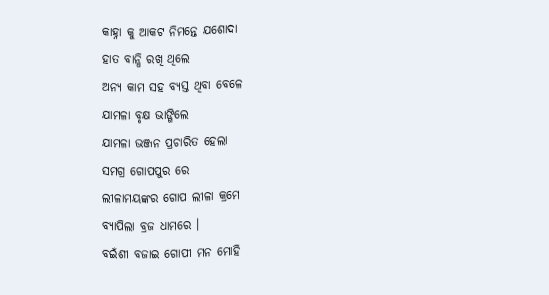କାହ୍ନା କୁ ଆକଟ ନିମନ୍ତେ ଯଶୋଦା
ହାତ ବାନ୍ଧି ରଖି ଥିଲେ
ଅନ୍ୟ କାମ ସହ ବ୍ୟସ୍ତ ଥିବା ବେଳେ
ଯାମଳା ବୃକ୍ଷ ଭାଙ୍ଗିଲେ
ଯାମଳା ଭଞ୍ଜନ ପ୍ରଚାରିତ ହେଲା
ସମଗ୍ର ଗୋପପୁର ରେ
ଲୀଳାମୟଙ୍କର ଗୋପ ଲୀଳା କ୍ରମେ
ବ୍ୟାପିଲା ବ୍ରଜ ଧାମରେ ।
ବଇଁଶୀ ବଜାଇ ଗୋପୀ ମନ ମୋହି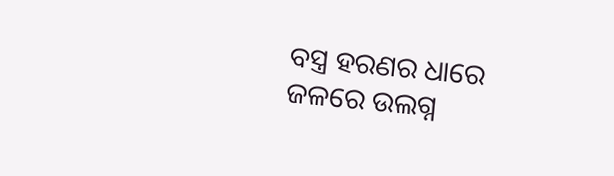ବସ୍ତ୍ର ହରଣର ଧାରେ
ଜଳରେ ଉଲଗ୍ନ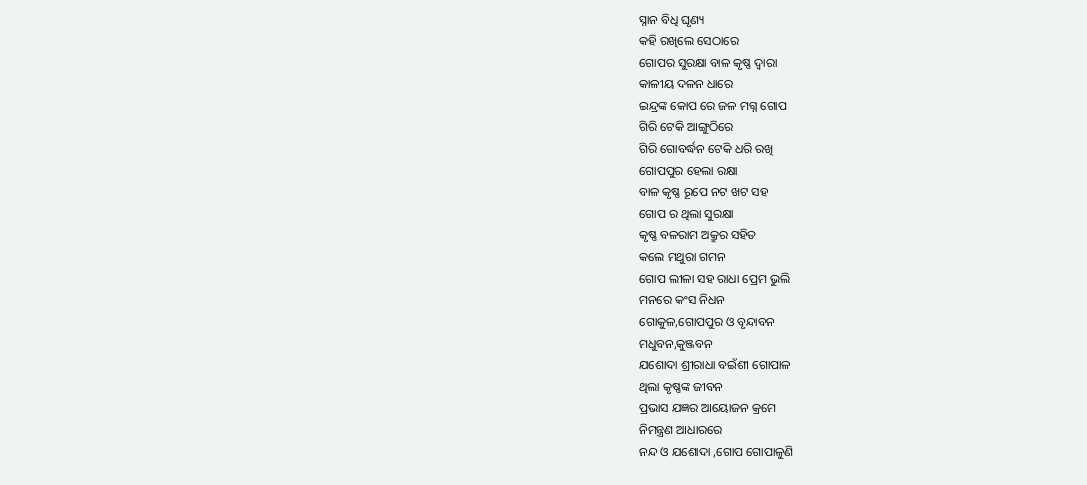ସ୍ନାନ ବିଧି ଘୃଣ୍ୟ
କହି ରଖିଲେ ସେଠାରେ
ଗୋପର ସୁରକ୍ଷା ବାଳ କୃଷ୍ଣ ଦ୍ଵାରା
କାଳୀୟ ଦଳନ ଧାରେ
ଇନ୍ଦ୍ରଙ୍କ କୋପ ରେ ଜଳ ମଗ୍ନ ଗୋପ
ଗିରି ଟେକି ଆଙ୍ଗୁଠିରେ
ଗିରି ଗୋବର୍ଦ୍ଧନ ଟେକି ଧରି ରଖି
ଗୋପପୁର ହେଲା ରକ୍ଷା
ବାଳ କୃଷ୍ଣ ରୂପେ ନଟ ଖଟ ସହ
ଗୋପ ର ଥିଲା ସୁରକ୍ଷା
କୃଷ୍ଣ ବଳରାମ ଅକ୍ରୁର ସହିତ
କଲେ ମଥୁରା ଗମନ
ଗୋପ ଲୀଳା ସହ ରାଧା ପ୍ରେମ ଭୁଲି
ମନରେ କଂସ ନିଧନ
ଗୋକୁଳ,ଗୋପପୁର ଓ ବୃନ୍ଦାବନ
ମଧୁବନ,କୁଞ୍ଜବନ
ଯଶୋଦା ଶ୍ରୀରାଧା ବଇଁଶୀ ଗୋପାଳ
ଥିଲା କୃଷ୍ଣଙ୍କ ଜୀବନ
ପ୍ରଭାସ ଯଜ୍ଞର ଆୟୋଜନ କ୍ରମେ
ନିମନ୍ତ୍ରଣ ଆଧାରରେ
ନନ୍ଦ ଓ ଯଶୋଦା ,ଗୋପ ଗୋପାଳୁଣି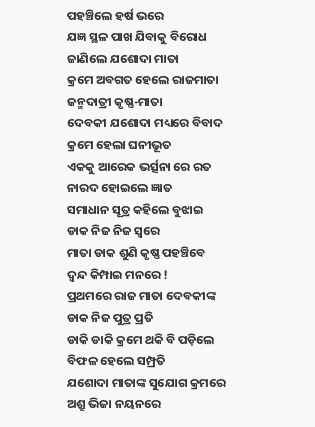ପହଞ୍ଚିଲେ ହର୍ଷ ଭରେ
ଯଜ୍ଞ ସ୍ଥଳ ପାଖ ଯିବାକୁ ବିରୋଧ
ଜାଣିଲେ ଯଶୋଦା ମାତା
କ୍ରମେ ଅବଗତ ହେଲେ ରାଜମାତା
ଜନ୍ମଦାତ୍ରୀ କୃଷ୍ଣ-ମାତା
ଦେବକୀ ଯଶୋଦା ମଧ୍ୟରେ ବିବାଦ
କ୍ରମେ ହେଲା ଘନୀଭୂତ
ଏକକୁ ଆରେକ ଭର୍ତ୍ସନା ରେ ରତ
ନାରଦ ହୋଇଲେ ଜ୍ଞାତ
ସମାଧାନ ସୂତ୍ର କହିଲେ ବୁଝାଇ
ଡାକ ନିଜ ନିଜ ସ୍ୱରେ
ମାତା ଡାକ ଶୁଣି କୃଷ୍ଣ ପହଞ୍ଚିବେ
ଦ୍ଵନ୍ଦ କିମ୍ପାଇ ମନରେ !
ପ୍ରଥମରେ ରାଜ ମାତା ଦେବକୀଙ୍କ
ଡାକ ନିଜ ପୁତ୍ର ପ୍ରତି
ଡାକି ଡାକି କ୍ରମେ ଥକି ବି ପଡ଼ିଲେ
ବିଫଳ ହେଲେ ସମ୍ପ୍ରତି
ଯଶୋଦା ମାତାଙ୍କ ସୁଯୋଗ କ୍ରମରେ
ଅଶ୍ରୁ ଭିଜା ନୟନରେ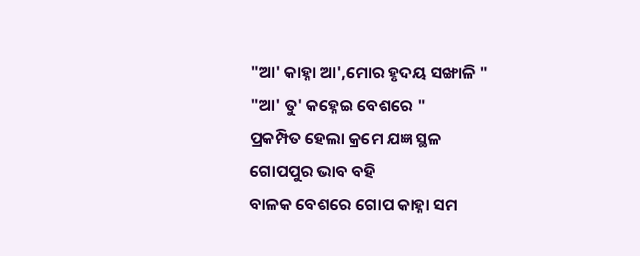"ଆ' କାହ୍ନା ଆ',ମୋର ହୃଦୟ ସଙ୍ଖାଳି "
"ଆ' ତୁ' କହ୍ନେଇ ବେଶରେ "
ପ୍ରକମ୍ପିତ ହେଲା କ୍ରମେ ଯଜ୍ଞ ସ୍ଥଳ
ଗୋପପୁର ଭାବ ବହି
ବାଳକ ବେଶରେ ଗୋପ କାହ୍ନା ସମ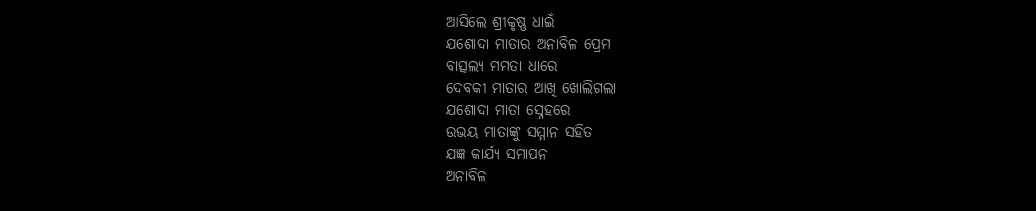ଆସିଲେ ଶ୍ରୀକୃଷ୍ଣ ଧାଇଁ
ଯଶୋଦା ମାତାର ଅନାବିଳ ପ୍ରେମ
ବାତ୍ସଲ୍ୟ ମମତା ଧାରେ
ଦେବକୀ ମାତାର ଆଖି ଖୋଲିଗଲା
ଯଶୋଦା ମାତା ସ୍ନେହରେ
ଉଭୟ ମାତାଙ୍କୁ ସମ୍ମାନ ସହିତ
ଯଜ୍ଞ କାର୍ଯ୍ୟ ସମାପନ
ଅନାବିଳ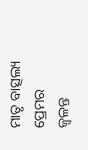ମାତୃ ବାତ୍ସଲ୍ୟ ପ୍ରେମର
ଜ୍ୱଳନ୍ତ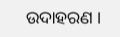ଉଦାହରଣ ।